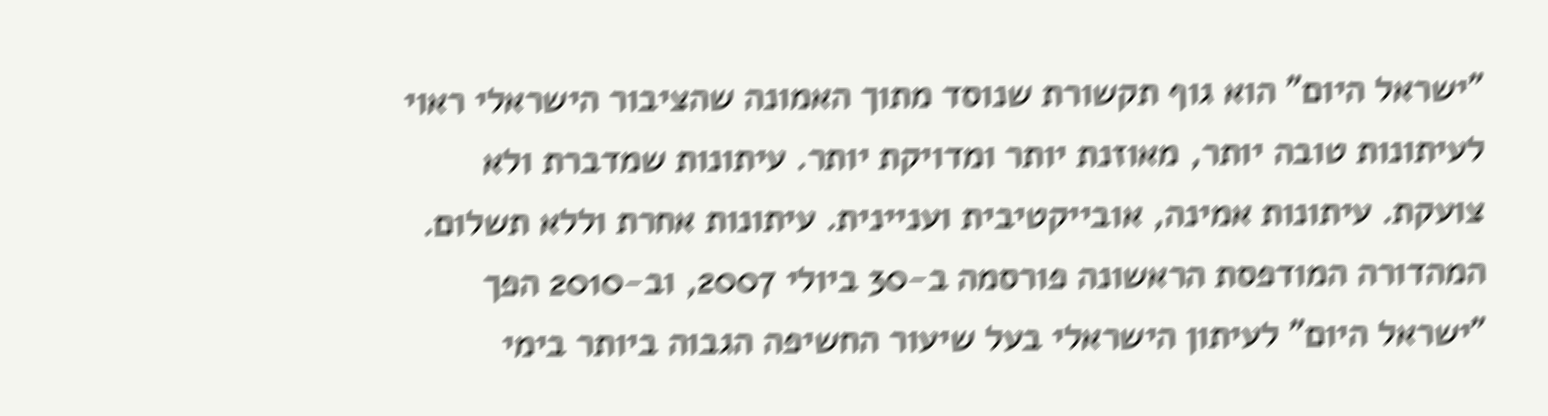"ישראל היום" הוא גוף תקשורת שנוסד מתוך האמונה שהציבור הישראלי ראוי לעיתונות טובה יותר, מאוזנת יותר ומדויקת יותר. עיתונות שמדברת ולא צועקת. עיתונות אמינה, אובייקטיבית ועניינית. עיתונות אחרת וללא תשלום. המהדורה המודפסת הראשונה פורסמה ב-30 ביולי 2007, וב-2010 הפך "ישראל היום" לעיתון הישראלי בעל שיעור החשיפה הגבוה ביותר בימי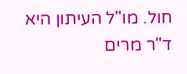חול. מו"ל העיתון היא ד"ר מרים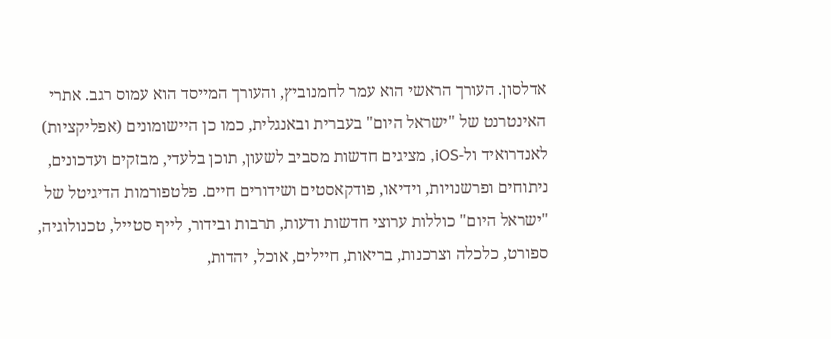אדלסון. העורך הראשי הוא עמר לחמנוביץ, והעורך המייסד הוא עמוס רגב. אתרי האינטרנט של "ישראל היום" בעברית ובאנגלית, כמו כן היישומונים (אפליקציות) לאנדרואיד ול-iOS, מציגים חדשות מסביב לשעון, תוכן בלעדי, מבזקים ועדכונים, ניתוחים ופרשנויות, וידיאו, פודקאסטים ושידורים חיים. פלטפורמות הדיגיטל של "ישראל היום" כוללות ערוצי חדשות ודעות, תרבות ובידור, לייף סטייל, טכנולוגיה, ספורט, כלכלה וצרכנות, בריאות, חיילים, אוכל, יהדות,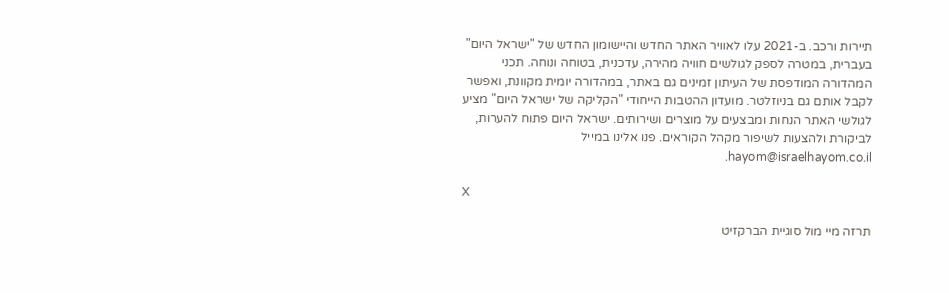תיירות ורכב. ב-2021 עלו לאוויר האתר החדש והיישומון החדש של "ישראל היום" בעברית, במטרה לספק לגולשים חוויה מהירה, עדכנית, בטוחה ונוחה. תכני המהדורה המודפסת של העיתון זמינים גם באתר, במהדורה יומית מקוונת, ואפשר לקבל אותם גם בניוזלטר. מועדון ההטבות הייחודי "הקליקה של ישראל היום" מציע לגולשי האתר הנחות ומבצעים על מוצרים ושירותים. ישראל היום פתוח להערות, לביקורת ולהצעות לשיפור מקהל הקוראים. פנו אלינו במייל hayom@israelhayom.co.il.

X

תרזה מיי מול סוגיית הברקזיט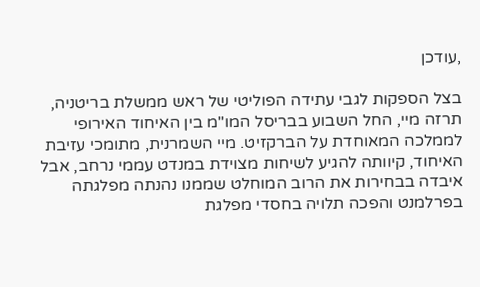,עודכן

בצל הספקות לגבי עתידה הפוליטי של ראש ממשלת בריטניה, תרזה מיי, החל השבוע בבריסל המו"מ בין האיחוד האירופי לממלכה המאוחדת על הברקזיט. מיי השמרנית, מתומכי עזיבת האיחוד, קיוותה להגיע לשיחות מצוידת במנדט עממי נרחב, אבל איבדה בבחירות את הרוב המוחלט שממנו נהנתה מפלגתה בפרלמנט והפכה תלויה בחסדי מפלגת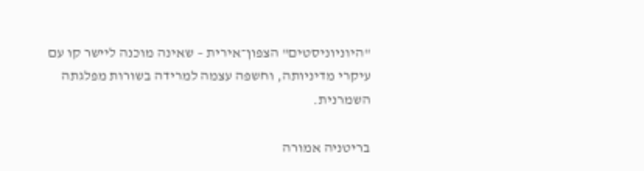"היוניוניסטים" הצפון־אירית – שאינה מוכנה ליישר קו עם עיקרי מדיניותה, וחשפה עצמה למרידה בשורות מפלגתה השמרנית.

בריטניה אמורה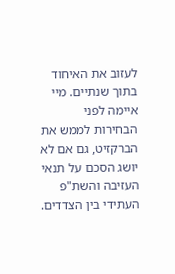לעזוב את האיחוד בתוך שנתיים. מיי איימה לפני הבחירות לממש את הברקזיט, גם אם לא יושג הסכם על תנאי העזיבה והשת"פ העתידי בין הצדדים.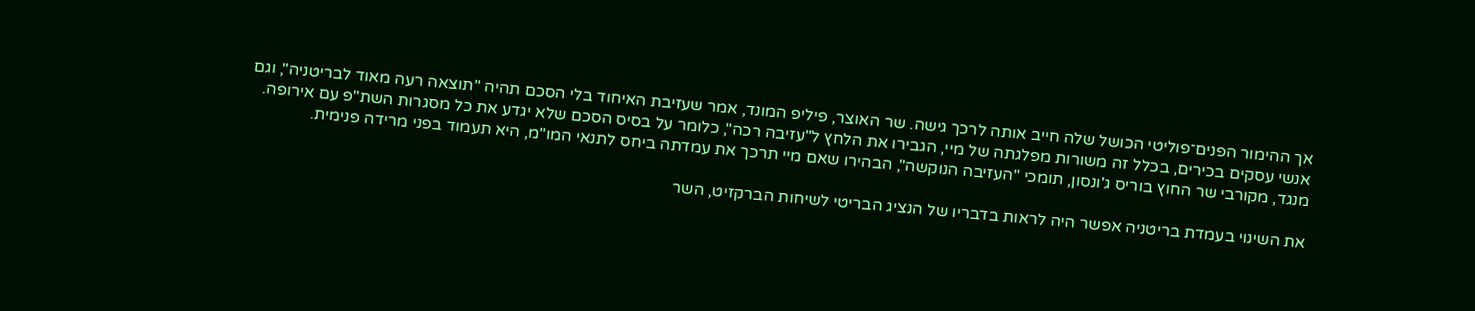אך ההימור הפנים־פוליטי הכושל שלה חייב אותה לרכך גישה. שר האוצר, פיליפ המונד, אמר שעזיבת האיחוד בלי הסכם תהיה "תוצאה רעה מאוד לבריטניה", וגם אנשי עסקים בכירים, בכלל זה משורות מפלגתה של מיי, הגבירו את הלחץ ל"עזיבה רכה", כלומר על בסיס הסכם שלא יגדע את כל מסגרות השת"פ עם אירופה. מנגד, מקורבי שר החוץ בוריס ג'ונסון, תומכי "העזיבה הנוקשה", הבהירו שאם מיי תרכך את עמדתה ביחס לתנאי המו"מ, היא תעמוד בפני מרידה פנימית.

את השינוי בעמדת בריטניה אפשר היה לראות בדבריו של הנציג הבריטי לשיחות הברקזיט, השר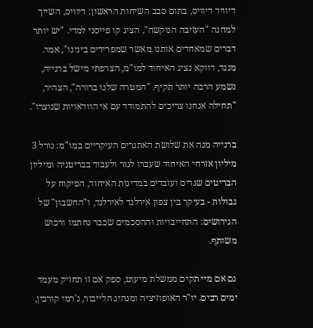דיוויד דיוויס, בתום סבב השיחות הראשון: דיוויס, השייך למחנה "העזיבה הנוקשה", הציג קו פייסני למדי. "יש יותר דברים שמאחדים אותנו מאשר שמפרידים בינינו", אמר. מנגד, דווקא נציג האיחוד למו"מ, הצרפתי מישל ברנייה, נשמע הרבה יותר תקיף. "המטרה שלנו ברורה", הצהיר, "תחילה אנחנו צריכים להתמודד עם אי הוודאויות שנוצרו".

ברנייה מנה את שלושת האתגרים העיקריים במו"מ: גורל 3 מיליון אזרחי האיחוד שעברו לגור ולעבוד בבריטניה ומיליון הבריטים שגרים ועובדים במדינות האיחוד, הפיקוח על גבולות - בעיקר בין צפון אירלנד לאירלנד, ו"החשבון" של הגירושים: התחייבויות וההסכמים שכבר נחתמו ורכוש משותף.

גם אם מיי תקים ממשלת מיעוט, ספק אם זו תחזיק מעמד ימים רבים. יו"ר האופוזיציה ומנהיג הלייבור, ג'רמי קורבין,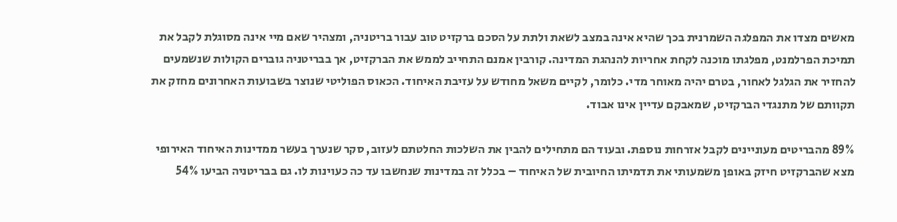מאשים מצדו את המפלגה השמרנית בכך שהיא אינה במצב לשאת ולתת על הסכם ברקזיט טוב עבור בריטניה, ומצהיר שאם מיי אינה מסוגלת לקבל את תמיכת הפרלמנט, מפלגתו מוכנה לקחת אחריות להנהגת המדינה. קורבין אמנם התחייב לממש את הברקזיט, אך בבריטניה גוברים הקולות שנשמעים להחזיר את הגלגל לאחור, בטרם יהיה מאוחר מדי. כלומר, לקיים משאל מחודש על עזיבת האיחוד. הכאוס הפוליטי שנוצר בשבועות האחרונים מחזק את תקוותם של מתנגדי הברקזיט, שמאבקם עדיין אינו אבוד.

89% מהבריטים מעוניינים לקבל אזרחות נוספת. ובעוד הם מתחילים להבין את השלכות החלטתם לעזוב, סקר שנערך בעשר ממדינות האיחוד האירופי מצא שהברקזיט חיזק באופן משמעותי את תדמיתו החיובית של האיחוד – בכלל זה במדינות שנחשבו עד כה כעוינות לו. גם בבריטניה הביעו 54%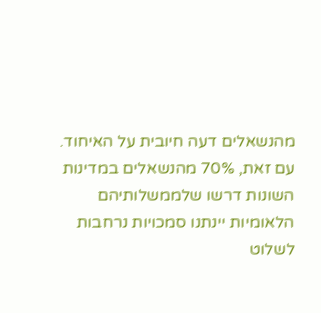מהנשאלים דעה חיובית על האיחוד. עם זאת, 70% מהנשאלים במדינות השונות דרשו שלממשלותיהם הלאומיות יינתנו סמכויות נרחבות לשלוט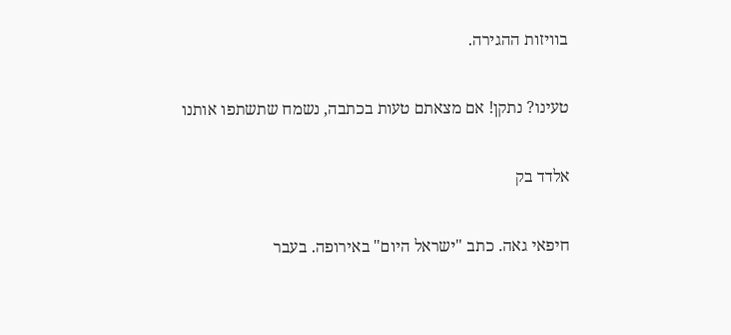בוויזות ההגירה.

טעינו? נתקן! אם מצאתם טעות בכתבה, נשמח שתשתפו אותנו

אלדד בק

חיפאי גאה. כתב "ישראל היום" באירופה. בעבר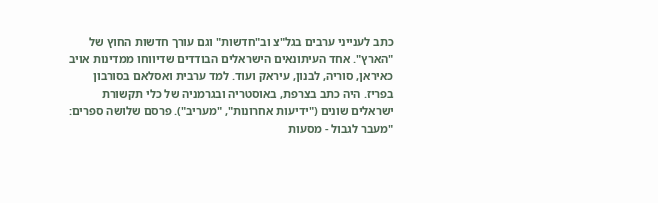כתב לענייני ערבים בגל"צ וב"חדשות" וגם עורך חדשות החוץ של "הארץ". אחד העיתונאים הישראלים הבודדים שדיווחו ממדינות אויב כאיראן, סוריה, לבנון, עיראק ועוד. למד ערבית ואסלאם בסורבון בפריז. היה כתב בצרפת, באוסטריה ובגרמניה של כלי תקשורת ישראלים שונים ("ידיעות אחרונות", "מעריב"). פרסם שלושה ספרים: "מעבר לגבול - מסעות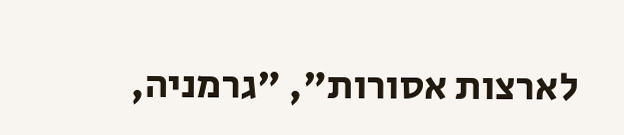לארצות אסורות", "גרמניה,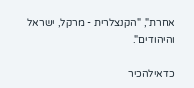אחרת", "הקנצלרית - מרקל, ישראל והיהודים".

כדאילהכיר